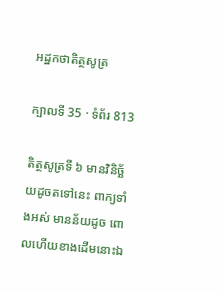អដ្ឋកថាតិត្ថសូត្រ

ក្បាលទី 35 · ទំព័រ 813

តិត្ថសូត្រទី ៦ មានវិនិច្ឆ័យដូចតទៅនេះ ពាក្យទាំងអស់ មានន័យដូច ពោលហើយខាងដើមនោះឯ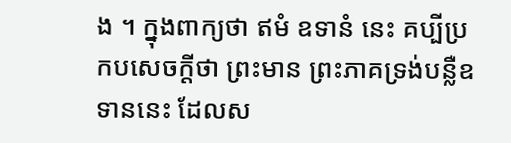ង ។ ក្នុងពាក្យថា ឥមំ ឧទានំ នេះ គប្បីប្រកបសេចក្តីថា ព្រះមាន ព្រះភាគទ្រង់បន្លឺឧទាននេះ ដែលស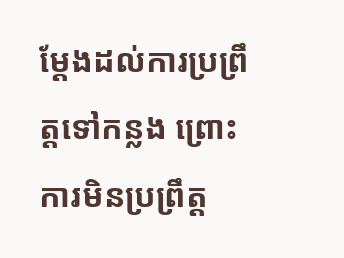ម្តែងដល់ការប្រព្រឹត្តទៅកន្លង ព្រោះ ការមិនប្រព្រឹត្ត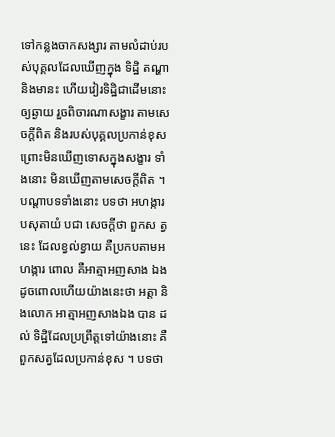ទៅកន្លងចាកសង្សារ តាមលំដាប់របស់បុគ្គលដែលឃើញក្នុង ទិដ្ឋិ តណ្ហា និងមានះ ហើយវៀរទិដ្ឋិជាដើមនោះឲ្យឆ្ងាយ រួចពិចារណាសង្ខារ តាមសេចក្តីពិត និងរបស់បុគ្គលប្រកាន់ខុស ព្រោះមិនឃើញទោសក្នុងសង្ខារ ទាំងនោះ មិនឃើញតាមសេចក្តីពិត ។ បណ្តាបទទាំងនោះ បទថា អហង្ការបសុតាយំ បជា សេចក្តីថា ពួកស ត្វនេះ ដែលខ្វល់ខ្វាយ គឺប្រកបតាមអហង្ការ ពោល គឺអាត្មាអញសាង ឯង ដូចពោលហើយយ៉ាងនេះថា អត្តា និងលោក អាត្មាអញសាងឯង បាន ដល់ ទិដ្ឋិដែលប្រព្រឹត្តទៅយ៉ាងនោះ គឺពួកសត្វដែលប្រកាន់ខុស ។ បទថា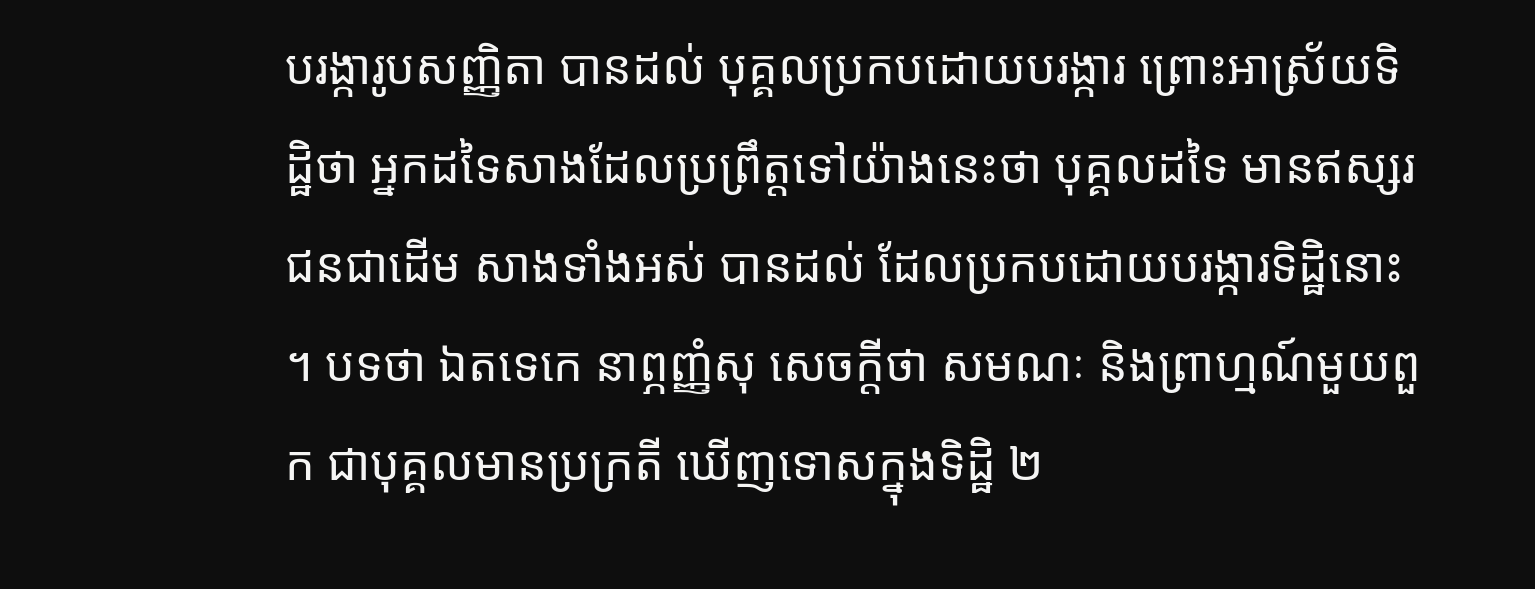បរង្ការូបសញ្ញិតា បានដល់ បុគ្គលប្រកបដោយបរង្ការ ព្រោះអាស្រ័យទិដ្ឋិថា អ្នកដទៃសាងដែលប្រព្រឹត្តទៅយ៉ាងនេះថា បុគ្គលដទៃ មានឥស្សរជនជាដើម សាងទាំងអស់ បានដល់ ដែលប្រកបដោយបរង្ការទិដ្ឋិនោះ ។ បទថា ឯតទេកេ នាព្ភញ្ញំសុ សេចក្តីថា សមណៈ និងព្រាហ្មណ៍មួយពួក ជាបុគ្គលមានប្រក្រតី ឃើញទោសក្នុងទិដ្ឋិ ២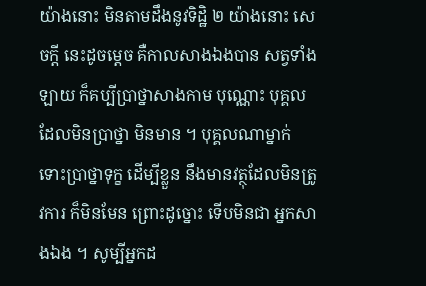យ៉ាងនោះ មិនតាមដឹងនូវទិដ្ឋិ ២ យ៉ាងនោះ សេចក្តី នេះដូចម្តេច គឺកាលសាងឯងបាន សត្វទាំងឡាយ ក៏គប្បីប្រាថ្នាសាងកាម បុណ្ណោះ បុគ្គលដែលមិនប្រាថ្នា មិនមាន ។ បុគ្គលណាម្នាក់ ទោះប្រាថ្នាទុក្ខ ដើម្បីខ្លួន នឹងមានវត្ថុដែលមិនត្រូវការ ក៏មិនមែន ព្រោះដូច្នោះ ទើបមិនជា អ្នកសាងឯង ។ សូម្បីអ្នកដ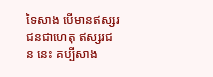ទៃសាង បើមានឥស្សរជនជាហេតុ ឥស្សរជន នេះ គប្បីសាង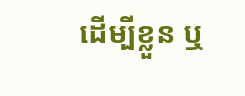ដើម្បីខ្លួន ឬ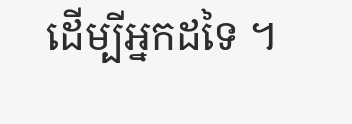ដើម្បីអ្នកដទៃ ។